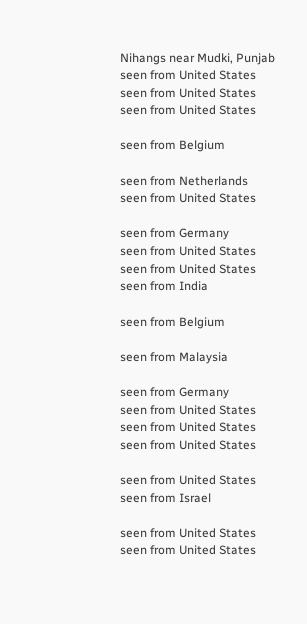Nihangs near Mudki, Punjab
seen from United States
seen from United States
seen from United States

seen from Belgium

seen from Netherlands
seen from United States

seen from Germany
seen from United States
seen from United States
seen from India

seen from Belgium

seen from Malaysia

seen from Germany
seen from United States
seen from United States
seen from United States

seen from United States
seen from Israel

seen from United States
seen from United States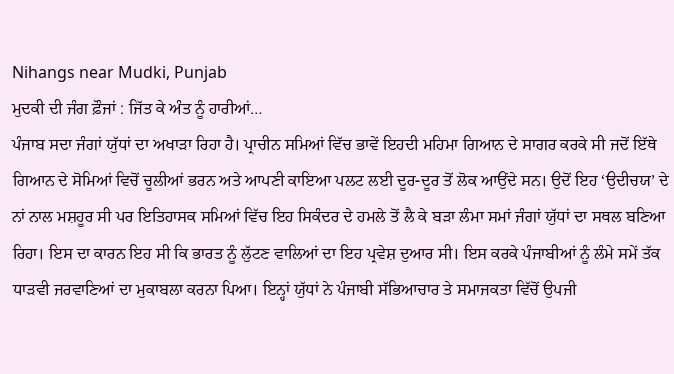Nihangs near Mudki, Punjab
ਮੁਦਕੀ ਦੀ ਜੰਗ ਫ਼ੌਜਾਂ : ਜਿੱਤ ਕੇ ਅੰਤ ਨੂੰ ਹਾਰੀਆਂ…
ਪੰਜਾਬ ਸਦਾ ਜੰਗਾਂ ਯੁੱਧਾਂ ਦਾ ਅਖਾੜਾ ਰਿਹਾ ਹੈ। ਪ੍ਰਾਚੀਨ ਸਮਿਆਂ ਵਿੱਚ ਭਾਵੇਂ ਇਹਦੀ ਮਹਿਮਾ ਗਿਆਨ ਦੇ ਸਾਗਰ ਕਰਕੇ ਸੀ ਜਦੋਂ ਇੱਥੇ ਗਿਆਨ ਦੇ ਸੋਮਿਆਂ ਵਿਚੋਂ ਚੂਲੀਆਂ ਭਰਨ ਅਤੇ ਆਪਣੀ ਕਾਇਆ ਪਲਟ ਲਈ ਦੂਰ-ਦੂਰ ਤੋਂ ਲੋਕ ਆਉਂਦੇ ਸਨ। ਉਦੋਂ ਇਹ ‘ਉਦੀਚਯ’ ਦੇ ਨਾਂ ਨਾਲ ਮਸ਼ਹੂਰ ਸੀ ਪਰ ਇਤਿਹਾਸਕ ਸਮਿਆਂ ਵਿੱਚ ਇਹ ਸਿਕੰਦਰ ਦੇ ਹਮਲੇ ਤੋਂ ਲੈ ਕੇ ਬੜਾ ਲੰਮਾ ਸਮਾਂ ਜੰਗਾਂ ਯੁੱਧਾਂ ਦਾ ਸਥਲ ਬਣਿਆ ਰਿਹਾ। ਇਸ ਦਾ ਕਾਰਨ ਇਹ ਸੀ ਕਿ ਭਾਰਤ ਨੂੰ ਲੁੱਟਣ ਵਾਲਿਆਂ ਦਾ ਇਹ ਪ੍ਰਵੇਸ਼ ਦੁਆਰ ਸੀ। ਇਸ ਕਰਕੇ ਪੰਜਾਬੀਆਂ ਨੂੰ ਲੰਮੇ ਸਮੇਂ ਤੱਕ ਧਾੜਵੀ ਜਰਵਾਣਿਆਂ ਦਾ ਮੁਕਾਬਲਾ ਕਰਨਾ ਪਿਆ। ਇਨ੍ਹਾਂ ਯੁੱਧਾਂ ਨੇ ਪੰਜਾਬੀ ਸੱਭਿਆਚਾਰ ਤੇ ਸਮਾਜਕਤਾ ਵਿੱਚੋਂ ਉਪਜੀ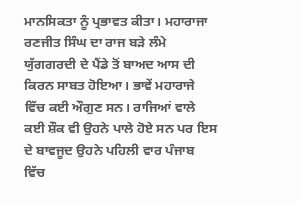ਮਾਨਸਿਕਤਾ ਨੂੰ ਪ੍ਰਭਾਵਤ ਕੀਤਾ। ਮਹਾਰਾਜਾ ਰਣਜੀਤ ਸਿੰਘ ਦਾ ਰਾਜ ਬੜੇ ਲੰਮੇ ਯੁੱਗਗਰਦੀ ਦੇ ਪੈਂਡੇ ਤੋਂ ਬਾਅਦ ਆਸ ਦੀ ਕਿਰਨ ਸਾਬਤ ਹੋਇਆ। ਭਾਵੇਂ ਮਹਾਰਾਜੇ ਵਿੱਚ ਕਈ ਔਗੁਣ ਸਨ। ਰਾਜਿਆਂ ਵਾਲੇ ਕਈ ਸ਼ੌਕ ਵੀ ਉਹਨੇ ਪਾਲੇ ਹੋਏ ਸਨ ਪਰ ਇਸ ਦੇ ਬਾਵਜੂਦ ਉਹਨੇ ਪਹਿਲੀ ਵਾਰ ਪੰਜਾਬ ਵਿੱਚ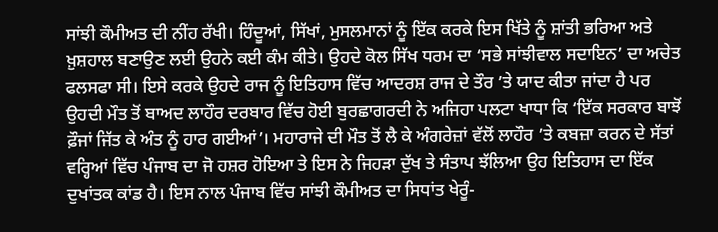ਸਾਂਝੀ ਕੌਮੀਅਤ ਦੀ ਨੀਂਹ ਰੱਖੀ। ਹਿੰਦੂਆਂ, ਸਿੱਖਾਂ, ਮੁਸਲਮਾਨਾਂ ਨੂੰ ਇੱਕ ਕਰਕੇ ਇਸ ਖਿੱਤੇ ਨੂੰ ਸ਼ਾਂਤੀ ਭਰਿਆ ਅਤੇ ਖ਼ੁਸ਼ਹਾਲ ਬਣਾਉਣ ਲਈ ਉਹਨੇ ਕਈ ਕੰਮ ਕੀਤੇ। ਉਹਦੇ ਕੋਲ ਸਿੱਖ ਧਰਮ ਦਾ ‘ਸਭੇ ਸਾਂਝੀਵਾਲ ਸਦਾਇਨ’ ਦਾ ਅਚੇਤ ਫਲਸਫਾ ਸੀ। ਇਸੇ ਕਰਕੇ ਉਹਦੇ ਰਾਜ ਨੂੰ ਇਤਿਹਾਸ ਵਿੱਚ ਆਦਰਸ਼ ਰਾਜ ਦੇ ਤੌਰ ’ਤੇ ਯਾਦ ਕੀਤਾ ਜਾਂਦਾ ਹੈ ਪਰ ਉਹਦੀ ਮੌਤ ਤੋਂ ਬਾਅਦ ਲਾਹੌਰ ਦਰਬਾਰ ਵਿੱਚ ਹੋਈ ਬੁਰਛਾਗਰਦੀ ਨੇ ਅਜਿਹਾ ਪਲਟਾ ਖਾਧਾ ਕਿ ‘ਇੱਕ ਸਰਕਾਰ ਬਾਝੋਂ ਫ਼ੌਜਾਂ ਜਿੱਤ ਕੇ ਅੰਤ ਨੂੰ ਹਾਰ ਗਈਆਂ’। ਮਹਾਰਾਜੇ ਦੀ ਮੌਤ ਤੋਂ ਲੈ ਕੇ ਅੰਗਰੇਜ਼ਾਂ ਵੱਲੋਂ ਲਾਹੌਰ ’ਤੇ ਕਬਜ਼ਾ ਕਰਨ ਦੇ ਸੱਤਾਂ ਵਰ੍ਹਿਆਂ ਵਿੱਚ ਪੰਜਾਬ ਦਾ ਜੋ ਹਸ਼ਰ ਹੋਇਆ ਤੇ ਇਸ ਨੇ ਜਿਹੜਾ ਦੁੱਖ ਤੇ ਸੰਤਾਪ ਝੱਲਿਆ ਉਹ ਇਤਿਹਾਸ ਦਾ ਇੱਕ ਦੁਖਾਂਤਕ ਕਾਂਡ ਹੈ। ਇਸ ਨਾਲ ਪੰਜਾਬ ਵਿੱਚ ਸਾਂਝੀ ਕੌਮੀਅਤ ਦਾ ਸਿਧਾਂਤ ਖੇਰੂੰ-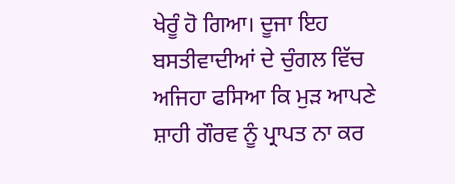ਖੇਰੂੰ ਹੋ ਗਿਆ। ਦੂਜਾ ਇਹ ਬਸਤੀਵਾਦੀਆਂ ਦੇ ਚੁੰਗਲ ਵਿੱਚ ਅਜਿਹਾ ਫਸਿਆ ਕਿ ਮੁੜ ਆਪਣੇ ਸ਼ਾਹੀ ਗੌਰਵ ਨੂੰ ਪ੍ਰਾਪਤ ਨਾ ਕਰ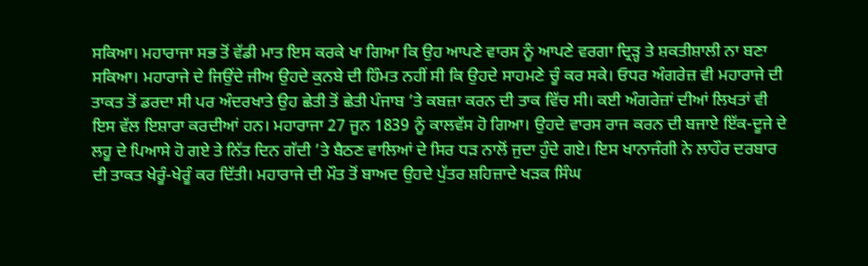ਸਕਿਆ। ਮਹਾਰਾਜਾ ਸਭ ਤੋਂ ਵੱਡੀ ਮਾਤ ਇਸ ਕਰਕੇ ਖਾ ਗਿਆ ਕਿ ਉਹ ਆਪਣੇ ਵਾਰਸ ਨੂੰ ਆਪਣੇ ਵਰਗਾ ਦ੍ਰਿੜ੍ਹ ਤੇ ਸ਼ਕਤੀਸ਼ਾਲੀ ਨਾ ਬਣਾ ਸਕਿਆ। ਮਹਾਰਾਜੇ ਦੇ ਜਿਉਂਦੇ ਜੀਅ ਉਹਦੇ ਕੁਨਬੇ ਦੀ ਹਿੰਮਤ ਨਹੀਂ ਸੀ ਕਿ ਉਹਦੇ ਸਾਹਮਣੇ ਚੂੰ ਕਰ ਸਕੇ। ਓਧਰ ਅੰਗਰੇਜ਼ ਵੀ ਮਹਾਰਾਜੇ ਦੀ ਤਾਕਤ ਤੋਂ ਡਰਦਾ ਸੀ ਪਰ ਅੰਦਰਖਾਤੇ ਉਹ ਛੇਤੀ ਤੋਂ ਛੇਤੀ ਪੰਜਾਬ ’ਤੇ ਕਬਜ਼ਾ ਕਰਨ ਦੀ ਤਾਕ ਵਿੱਚ ਸੀ। ਕਈ ਅੰਗਰੇਜ਼ਾਂ ਦੀਆਂ ਲਿਖਤਾਂ ਵੀ ਇਸ ਵੱਲ ਇਸ਼ਾਰਾ ਕਰਦੀਆਂ ਹਨ। ਮਹਾਰਾਜਾ 27 ਜੂਨ 1839 ਨੂੰ ਕਾਲਵੱਸ ਹੋ ਗਿਆ। ਉਹਦੇ ਵਾਰਸ ਰਾਜ ਕਰਨ ਦੀ ਬਜਾਏ ਇੱਕ-ਦੂਜੇ ਦੇ ਲਹੂ ਦੇ ਪਿਆਸੇ ਹੋ ਗਏ ਤੇ ਨਿੱਤ ਦਿਨ ਗੱਦੀ ’ਤੇ ਬੈਠਣ ਵਾਲਿਆਂ ਦੇ ਸਿਰ ਧੜ ਨਾਲੋਂ ਜੁਦਾ ਹੁੰਦੇ ਗਏ। ਇਸ ਖਾਨਾਜੰਗੀ ਨੇ ਲਾਹੌਰ ਦਰਬਾਰ ਦੀ ਤਾਕਤ ਖੇਰੂੰ-ਖੇਰੂੰ ਕਰ ਦਿੱਤੀ। ਮਹਾਰਾਜੇ ਦੀ ਮੌਤ ਤੋਂ ਬਾਅਦ ਉਹਦੇ ਪੁੱਤਰ ਸ਼ਹਿਜ਼ਾਦੇ ਖੜਕ ਸਿੰਘ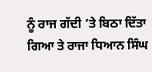ਨੂੰ ਰਾਜ ਗੱਦੀ ’ਤੇ ਬਿਠਾ ਦਿੱਤਾ ਗਿਆ ਤੇ ਰਾਜਾ ਧਿਆਨ ਸਿੰਘ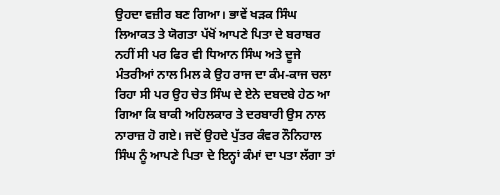ਉਹਦਾ ਵਜ਼ੀਰ ਬਣ ਗਿਆ। ਭਾਵੇਂ ਖੜਕ ਸਿੰਘ ਲਿਆਕਤ ਤੇ ਯੋਗਤਾ ਪੱਖੋਂ ਆਪਣੇ ਪਿਤਾ ਦੇ ਬਰਾਬਰ ਨਹੀਂ ਸੀ ਪਰ ਫਿਰ ਵੀ ਧਿਆਨ ਸਿੰਘ ਅਤੇ ਦੂਜੇ ਮੰਤਰੀਆਂ ਨਾਲ ਮਿਲ ਕੇ ਉਹ ਰਾਜ ਦਾ ਕੰਮ-ਕਾਜ ਚਲਾ ਰਿਹਾ ਸੀ ਪਰ ਉਹ ਚੇਤ ਸਿੰਘ ਦੇ ਏਨੇ ਦਬਦਬੇ ਹੇਠ ਆ ਗਿਆ ਕਿ ਬਾਕੀ ਅਹਿਲਕਾਰ ਤੇ ਦਰਬਾਰੀ ਉਸ ਨਾਲ ਨਾਰਾਜ਼ ਹੋ ਗਏ। ਜਦੋਂ ਉਹਦੇ ਪੁੱਤਰ ਕੰਵਰ ਨੌਨਿਹਾਲ ਸਿੰਘ ਨੂੰ ਆਪਣੇ ਪਿਤਾ ਦੇ ਇਨ੍ਹਾਂ ਕੰਮਾਂ ਦਾ ਪਤਾ ਲੱਗਾ ਤਾਂ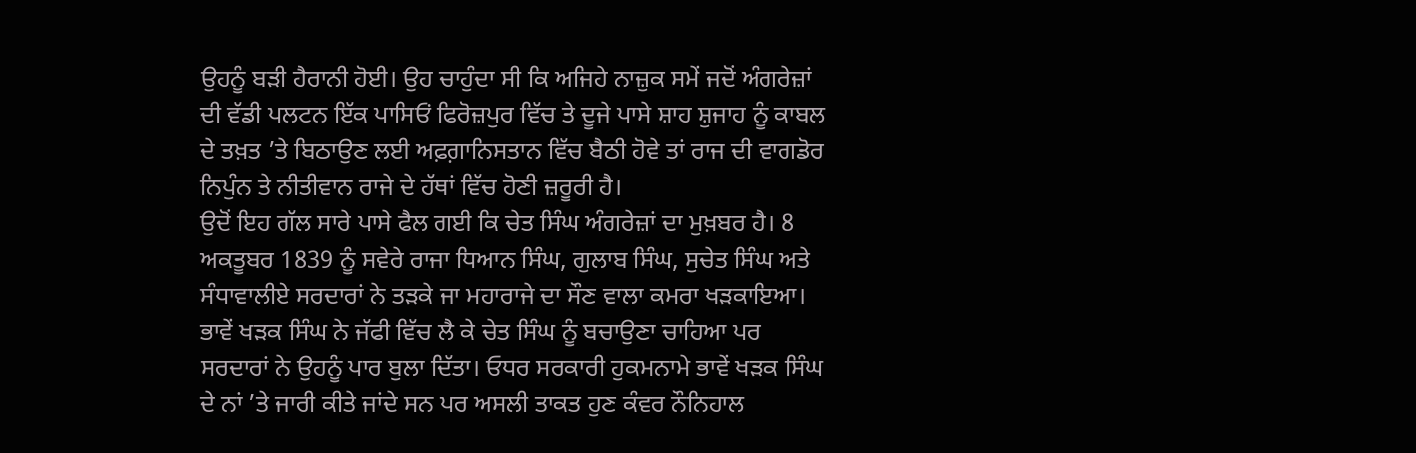ਉਹਨੂੰ ਬੜੀ ਹੈਰਾਨੀ ਹੋਈ। ਉਹ ਚਾਹੁੰਦਾ ਸੀ ਕਿ ਅਜਿਹੇ ਨਾਜ਼ੁਕ ਸਮੇਂ ਜਦੋਂ ਅੰਗਰੇਜ਼ਾਂ ਦੀ ਵੱਡੀ ਪਲਟਨ ਇੱਕ ਪਾਸਿਓਂ ਫਿਰੋਜ਼ਪੁਰ ਵਿੱਚ ਤੇ ਦੂਜੇ ਪਾਸੇ ਸ਼ਾਹ ਸ਼ੁਜਾਹ ਨੂੰ ਕਾਬਲ ਦੇ ਤਖ਼ਤ ’ਤੇ ਬਿਠਾਉਣ ਲਈ ਅਫ਼ਗ਼ਾਨਿਸਤਾਨ ਵਿੱਚ ਬੈਠੀ ਹੋਵੇ ਤਾਂ ਰਾਜ ਦੀ ਵਾਗਡੋਰ ਨਿਪੁੰਨ ਤੇ ਨੀਤੀਵਾਨ ਰਾਜੇ ਦੇ ਹੱਥਾਂ ਵਿੱਚ ਹੋਣੀ ਜ਼ਰੂਰੀ ਹੈ।
ਉਦੋਂ ਇਹ ਗੱਲ ਸਾਰੇ ਪਾਸੇ ਫੈਲ ਗਈ ਕਿ ਚੇਤ ਸਿੰਘ ਅੰਗਰੇਜ਼ਾਂ ਦਾ ਮੁਖ਼ਬਰ ਹੈ। 8 ਅਕਤੂਬਰ 1839 ਨੂੰ ਸਵੇਰੇ ਰਾਜਾ ਧਿਆਨ ਸਿੰਘ, ਗੁਲਾਬ ਸਿੰਘ, ਸੁਚੇਤ ਸਿੰਘ ਅਤੇ ਸੰਧਾਵਾਲੀਏ ਸਰਦਾਰਾਂ ਨੇ ਤੜਕੇ ਜਾ ਮਹਾਰਾਜੇ ਦਾ ਸੌਣ ਵਾਲਾ ਕਮਰਾ ਖੜਕਾਇਆ। ਭਾਵੇਂ ਖੜਕ ਸਿੰਘ ਨੇ ਜੱਫੀ ਵਿੱਚ ਲੈ ਕੇ ਚੇਤ ਸਿੰਘ ਨੂੰ ਬਚਾਉਣਾ ਚਾਹਿਆ ਪਰ ਸਰਦਾਰਾਂ ਨੇ ਉਹਨੂੰ ਪਾਰ ਬੁਲਾ ਦਿੱਤਾ। ਓਧਰ ਸਰਕਾਰੀ ਹੁਕਮਨਾਮੇ ਭਾਵੇਂ ਖੜਕ ਸਿੰਘ ਦੇ ਨਾਂ ’ਤੇ ਜਾਰੀ ਕੀਤੇ ਜਾਂਦੇ ਸਨ ਪਰ ਅਸਲੀ ਤਾਕਤ ਹੁਣ ਕੰਵਰ ਨੌਨਿਹਾਲ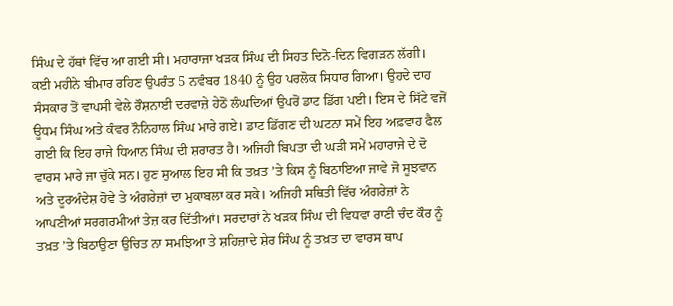ਸਿੰਘ ਦੇ ਹੱਥਾਂ ਵਿੱਚ ਆ ਗਈ ਸੀ। ਮਹਾਰਾਜਾ ਖੜਕ ਸਿੰਘ ਦੀ ਸਿਹਤ ਦਿਨੋ-ਦਿਨ ਵਿਗੜਨ ਲੱਗੀ। ਕਈ ਮਹੀਨੇ ਬੀਮਾਰ ਰਹਿਣ ਉਪਰੰਤ 5 ਨਵੰਬਰ 1840 ਨੂੰ ਉਹ ਪਰਲੋਕ ਸਿਧਾਰ ਗਿਆ। ਉਹਦੇ ਦਾਹ ਸੰਸਕਾਰ ਤੋਂ ਵਾਪਸੀ ਵੇਲੇ ਰੌਸ਼ਨਾਈ ਦਰਵਾਜ਼ੇ ਹੇਠੋਂ ਲੰਘਦਿਆਂ ਉਪਰੋਂ ਡਾਟ ਡਿੱਗ ਪਈ। ਇਸ ਦੇ ਸਿੱਟੇ ਵਜੋਂ ਊਧਮ ਸਿੰਘ ਅਤੇ ਕੰਵਰ ਨੌਨਿਹਾਲ ਸਿੰਘ ਮਾਰੇ ਗਏ। ਡਾਟ ਡਿੱਗਣ ਦੀ ਘਟਨਾ ਸਮੇਂ ਇਹ ਅਫ਼ਵਾਹ ਫੈਲ ਗਈ ਕਿ ਇਹ ਰਾਜੇ ਧਿਆਨ ਸਿੰਘ ਦੀ ਸ਼ਰਾਰਤ ਹੈ। ਅਜਿਹੀ ਬਿਪਤਾ ਦੀ ਘੜੀ ਸਮੇਂ ਮਹਾਰਾਜੇ ਦੇ ਦੋ ਵਾਰਸ ਮਾਰੇ ਜਾ ਚੁੱਕੇ ਸਨ। ਹੁਣ ਸੁਆਲ ਇਹ ਸੀ ਕਿ ਤਖ਼ਤ ’ਤੇ ਕਿਸ ਨੂੰ ਬਿਠਾਇਆ ਜਾਵੇ ਜੋ ਸੂਝਵਾਨ ਅਤੇ ਦੂਰਅੰਦੇਸ਼ ਹੋਵੇ ਤੇ ਅੰਗਰੇਜ਼ਾਂ ਦਾ ਮੁਕਾਬਲਾ ਕਰ ਸਕੇ। ਅਜਿਹੀ ਸਥਿਤੀ ਵਿੱਚ ਅੰਗਰੇਜ਼ਾਂ ਨੇ ਆਪਣੀਆਂ ਸਰਗਰਮੀਆਂ ਤੇਜ਼ ਕਰ ਦਿੱਤੀਆਂ। ਸਰਦਾਰਾਂ ਨੇ ਖੜਕ ਸਿੰਘ ਦੀ ਵਿਧਵਾ ਰਾਣੀ ਚੰਦ ਕੌਰ ਨੂੰ ਤਖ਼ਤ ’ਤੇ ਬਿਠਾਉਣਾ ਉਚਿਤ ਨਾ ਸਮਝਿਆ ਤੇ ਸ਼ਹਿਜ਼ਾਦੇ ਸ਼ੇਰ ਸਿੰਘ ਨੂੰ ਤਖ਼ਤ ਦਾ ਵਾਰਸ ਥਾਪ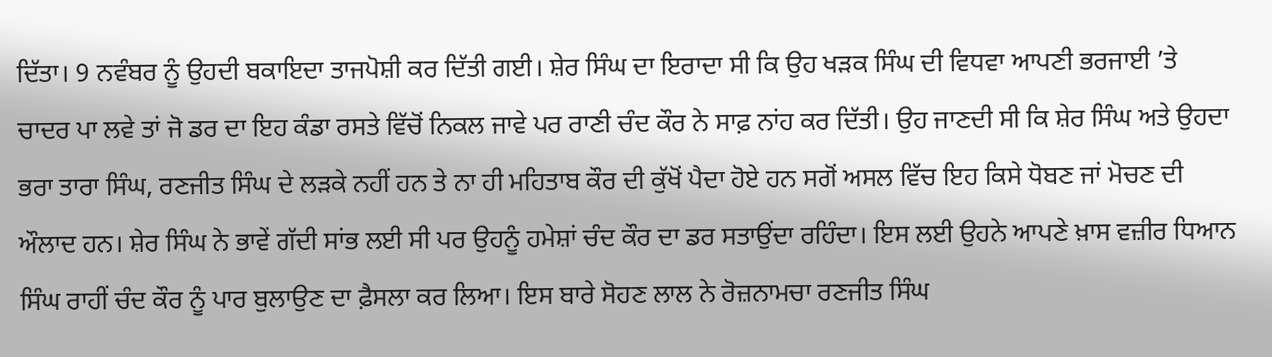ਦਿੱਤਾ। 9 ਨਵੰਬਰ ਨੂੰ ਉਹਦੀ ਬਕਾਇਦਾ ਤਾਜਪੋਸ਼ੀ ਕਰ ਦਿੱਤੀ ਗਈ। ਸ਼ੇਰ ਸਿੰਘ ਦਾ ਇਰਾਦਾ ਸੀ ਕਿ ਉਹ ਖੜਕ ਸਿੰਘ ਦੀ ਵਿਧਵਾ ਆਪਣੀ ਭਰਜਾਈ ’ਤੇ ਚਾਦਰ ਪਾ ਲਵੇ ਤਾਂ ਜੋ ਡਰ ਦਾ ਇਹ ਕੰਡਾ ਰਸਤੇ ਵਿੱਚੋਂ ਨਿਕਲ ਜਾਵੇ ਪਰ ਰਾਣੀ ਚੰਦ ਕੌਰ ਨੇ ਸਾਫ਼ ਨਾਂਹ ਕਰ ਦਿੱਤੀ। ਉਹ ਜਾਣਦੀ ਸੀ ਕਿ ਸ਼ੇਰ ਸਿੰਘ ਅਤੇ ਉਹਦਾ ਭਰਾ ਤਾਰਾ ਸਿੰਘ, ਰਣਜੀਤ ਸਿੰਘ ਦੇ ਲੜਕੇ ਨਹੀਂ ਹਨ ਤੇ ਨਾ ਹੀ ਮਹਿਤਾਬ ਕੌਰ ਦੀ ਕੁੱਖੋਂ ਪੈਦਾ ਹੋਏ ਹਨ ਸਗੋਂ ਅਸਲ ਵਿੱਚ ਇਹ ਕਿਸੇ ਧੋਬਣ ਜਾਂ ਮੋਚਣ ਦੀ ਔਲਾਦ ਹਨ। ਸ਼ੇਰ ਸਿੰਘ ਨੇ ਭਾਵੇਂ ਗੱਦੀ ਸਾਂਭ ਲਈ ਸੀ ਪਰ ਉਹਨੂੰ ਹਮੇਸ਼ਾਂ ਚੰਦ ਕੌਰ ਦਾ ਡਰ ਸਤਾਉਂਦਾ ਰਹਿੰਦਾ। ਇਸ ਲਈ ਉਹਨੇ ਆਪਣੇ ਖ਼ਾਸ ਵਜ਼ੀਰ ਧਿਆਨ ਸਿੰਘ ਰਾਹੀਂ ਚੰਦ ਕੌਰ ਨੂੰ ਪਾਰ ਬੁਲਾਉਣ ਦਾ ਫ਼ੈਸਲਾ ਕਰ ਲਿਆ। ਇਸ ਬਾਰੇ ਸੋਹਣ ਲਾਲ ਨੇ ਰੋਜ਼ਨਾਮਚਾ ਰਣਜੀਤ ਸਿੰਘ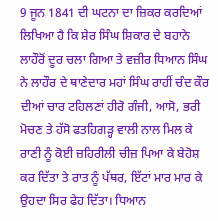9 ਜੂਨ 1841 ਦੀ ਘਟਨਾ ਦਾ ਜ਼ਿਕਰ ਕਰਦਿਆਂ ਲਿਖਿਆ ਹੈ ਕਿ ਸ਼ੇਰ ਸਿੰਘ ਸ਼ਿਕਾਰ ਦੇ ਬਹਾਨੇ ਲਾਹੌਰੋਂ ਦੂਰ ਚਲਾ ਗਿਆ ਤੇ ਵਜ਼ੀਰ ਧਿਆਨ ਸਿੰਘ ਨੇ ਲਾਹੌਰ ਦੇ ਥਾਣੇਦਾਰ ਮਹਾਂ ਸਿੰਘ ਰਾਹੀਂ ਚੰਦ ਕੌਰ ਦੀਆਂ ਚਾਰ ਟਹਿਲਣਾਂ ਹੀਰੋ ਗੰਜੀ, ਆਸੋ, ਭਰੀ ਮੋਚਣ ਤੇ ਹੱਸੋ ਫਤਹਿਗੜ੍ਹ ਵਾਲੀ ਨਾਲ ਮਿਲ ਕੇ ਰਾਣੀ ਨੂੰ ਕੋਈ ਜ਼ਹਿਰੀਲੀ ਚੀਜ਼ ਪਿਆ ਕੇ ਬੇਹੋਸ਼ ਕਰ ਦਿੱਤਾ ਤੇ ਰਾਤ ਨੂੰ ਪੱਥਰ, ਇੱਟਾਂ ਮਾਰ ਮਾਰ ਕੇ ਉਹਦਾ ਸਿਰ ਫੇਹ ਦਿੱਤਾ। ਧਿਆਨ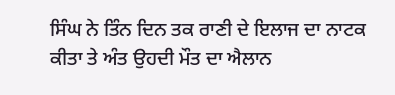ਸਿੰਘ ਨੇ ਤਿੰਨ ਦਿਨ ਤਕ ਰਾਣੀ ਦੇ ਇਲਾਜ ਦਾ ਨਾਟਕ ਕੀਤਾ ਤੇ ਅੰਤ ਉਹਦੀ ਮੌਤ ਦਾ ਐਲਾਨ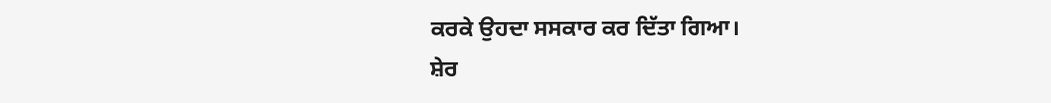ਕਰਕੇ ਉਹਦਾ ਸਸਕਾਰ ਕਰ ਦਿੱਤਾ ਗਿਆ।
ਸ਼ੇਰ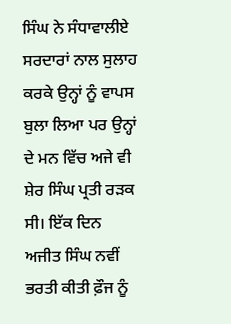ਸਿੰਘ ਨੇ ਸੰਧਾਵਾਲੀਏ ਸਰਦਾਰਾਂ ਨਾਲ ਸੁਲਾਹ ਕਰਕੇ ਉਨ੍ਹਾਂ ਨੂੰ ਵਾਪਸ ਬੁਲਾ ਲਿਆ ਪਰ ਉਨ੍ਹਾਂ ਦੇ ਮਨ ਵਿੱਚ ਅਜੇ ਵੀ ਸ਼ੇਰ ਸਿੰਘ ਪ੍ਰਤੀ ਰੜਕ ਸੀ। ਇੱਕ ਦਿਨ ਅਜੀਤ ਸਿੰਘ ਨਵੀਂ ਭਰਤੀ ਕੀਤੀ ਫ਼ੌਜ ਨੂੰ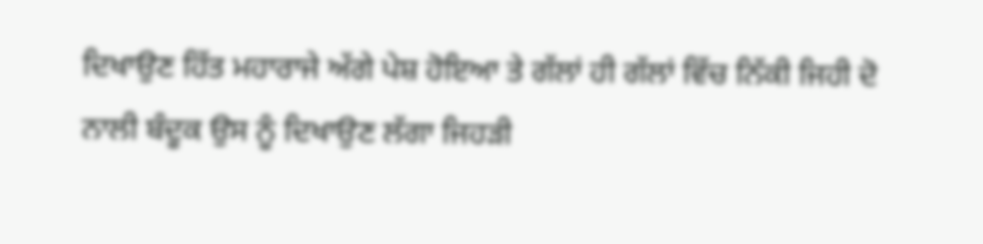ਦਿਖਾਉਣ ਹਿੱਤ ਮਹਾਰਾਜੇ ਅੱਗੇ ਪੇਸ਼ ਹੋਇਆ ਤੇ ਗੱਲਾਂ ਹੀ ਗੱਲਾਂ ਵਿੱਚ ਨਿੱਕੀ ਜਿਹੀ ਦੋ ਨਾਲੀ ਬੰਦੂਕ ਉਸ ਨੂੰ ਦਿਖਾਉਣ ਲੱਗਾ ਜਿਹੜੀ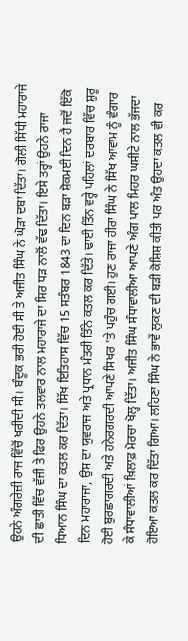ਉਹਨੇ ਅੰਗਰੇਜ਼ੀ ਰਾਜ ਵਿੱਚੋਂ ਖਰੀਦੀ ਸੀ। ਬੰਦੂਕ ਭਰੀ ਹੋਈ ਸੀ ਤੇ ਅਜੀਤ ਸਿੰਘ ਨੇ ਘੋੜਾ ਦਬਾ ਦਿੱਤਾ। ਗੋਲੀ ਸਿੱਧੀ ਮਹਾਰਾਜੇ ਦੀ ਛਾਤੀ ਵਿੱਚ ਵੱਜੀ ਤੇ ਫਿਰ ਉਹਨੇ ਤਲਵਾਰ ਨਾਲ ਮਹਾਰਾਜੇ ਦਾ ਸਿਰ ਧੜ ਨਾਲੋਂ ਵੱਢ ਦਿੱਤਾ। ਇਸੇ ਤਰ੍ਹਾਂ ਉਹਨੇ ਰਾਜਾ ਧਿਆਨ ਸਿੰਘ ਦਾ ਕਤਲ ਕਰ ਦਿੱਤਾ। ਸਿੱਖ ਇਤਿਹਾਸ ਵਿੱਚ 15 ਸਤੰਬਰ 1843 ਦਾ ਦਿਨ ਬੜਾ ਸ਼ੋਕਮਈ ਦਿਨ ਹੈ ਜਦੋਂ ਇੱਕੋ ਦਿਨ ਮਹਾਰਾਜਾ, ਉਸ ਦਾ ਯੁਵਰਾਜ ਅਤੇ ਪ੍ਰਧਾਨ ਮੰਤਰੀ ਤਿੰਨੇ ਕਤਲ ਕਰ ਦਿੱਤੇ। ਢਾਈ ਤਿੰਨ ਵਰ੍ਹੇ ਪਹਿਲਾਂ ਦਰਬਾਰ ਵਿੱਚ ਸ਼ੁਰੂ ਹੋਈ ਬੁਰਛਾਗਰਦੀ ਅਤੇ ਹਨੇਰਗਰਦੀ ਆਪਣੇ ਸਿਖਰ ’ਤੇ ਪਹੁੰਚ ਗਈ। ਹੁਣ ਰਾਜਾ ਹੀਰਾ ਸਿੰਘ ਨੇ ਸਿੱਖ ਆਵਾਮ ਨੂੰ ਵੰਗਾਰ ਕੇ ਸੰਧਾਵਾਲੀਆਂ ਖ਼ਿਲਾਫ਼ ਮੋਰਚਾ ਖੋਲ੍ਹ ਦਿੱਤਾ। ਅਜੀਤ ਸਿੰਘ ਸੰਧਾਵਾਲੀਆ ਆਪਣੇ ਅੰਗ ਪਾਲ ਮਿਹਰ ਘਸੀਟੇ ਨਾਲ ਭੱਜਦਾ ਹੋਇਆ ਕਤਲ ਕਰ ਦਿੱਤਾ ਗਿਆ। ਲਹਿਣਾ ਸਿੰਘ ਨੇ ਭਾਵੇਂ ਲੁਕਣ ਦੀ ਬੜੀ ਕੋਸ਼ਿਸ਼ ਕੀਤੀ ਪਰ ਅੰਤ ਉਹਦਾ ਕਤਲ ਵੀ ਕਰ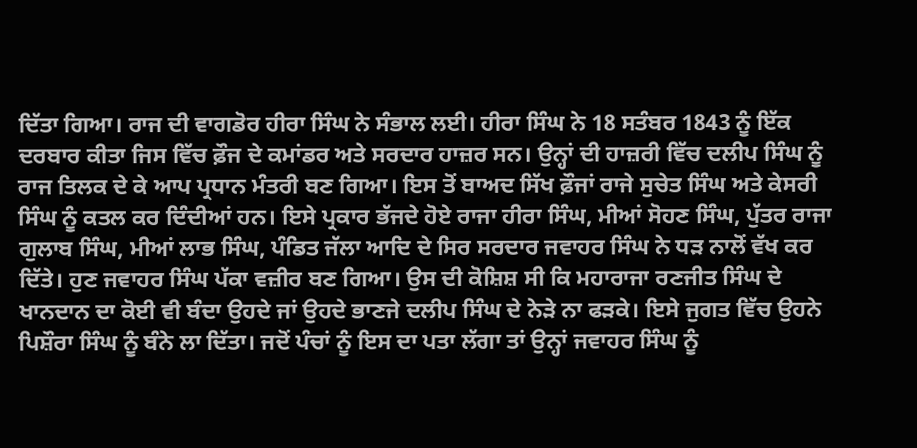ਦਿੱਤਾ ਗਿਆ। ਰਾਜ ਦੀ ਵਾਗਡੋਰ ਹੀਰਾ ਸਿੰਘ ਨੇ ਸੰਭਾਲ ਲਈ। ਹੀਰਾ ਸਿੰਘ ਨੇ 18 ਸਤੰਬਰ 1843 ਨੂੰ ਇੱਕ ਦਰਬਾਰ ਕੀਤਾ ਜਿਸ ਵਿੱਚ ਫ਼ੌਜ ਦੇ ਕਮਾਂਡਰ ਅਤੇ ਸਰਦਾਰ ਹਾਜ਼ਰ ਸਨ। ਉਨ੍ਹਾਂ ਦੀ ਹਾਜ਼ਰੀ ਵਿੱਚ ਦਲੀਪ ਸਿੰਘ ਨੂੰ ਰਾਜ ਤਿਲਕ ਦੇ ਕੇ ਆਪ ਪ੍ਰਧਾਨ ਮੰਤਰੀ ਬਣ ਗਿਆ। ਇਸ ਤੋਂ ਬਾਅਦ ਸਿੱਖ ਫ਼ੌਜਾਂ ਰਾਜੇ ਸੁਚੇਤ ਸਿੰਘ ਅਤੇ ਕੇਸਰੀ ਸਿੰਘ ਨੂੰ ਕਤਲ ਕਰ ਦਿੰਦੀਆਂ ਹਨ। ਇਸੇ ਪ੍ਰਕਾਰ ਭੱਜਦੇ ਹੋਏ ਰਾਜਾ ਹੀਰਾ ਸਿੰਘ, ਮੀਆਂ ਸੋਹਣ ਸਿੰਘ, ਪੁੱਤਰ ਰਾਜਾ ਗੁਲਾਬ ਸਿੰਘ, ਮੀਆਂ ਲਾਭ ਸਿੰਘ, ਪੰਡਿਤ ਜੱਲਾ ਆਦਿ ਦੇ ਸਿਰ ਸਰਦਾਰ ਜਵਾਹਰ ਸਿੰਘ ਨੇ ਧੜ ਨਾਲੋਂ ਵੱਖ ਕਰ ਦਿੱਤੇ। ਹੁਣ ਜਵਾਹਰ ਸਿੰਘ ਪੱਕਾ ਵਜ਼ੀਰ ਬਣ ਗਿਆ। ਉਸ ਦੀ ਕੋਸ਼ਿਸ਼ ਸੀ ਕਿ ਮਹਾਰਾਜਾ ਰਣਜੀਤ ਸਿੰਘ ਦੇ ਖਾਨਦਾਨ ਦਾ ਕੋਈ ਵੀ ਬੰਦਾ ਉਹਦੇ ਜਾਂ ਉਹਦੇ ਭਾਣਜੇ ਦਲੀਪ ਸਿੰਘ ਦੇ ਨੇੜੇ ਨਾ ਫੜਕੇ। ਇਸੇ ਜੁਗਤ ਵਿੱਚ ਉਹਨੇ ਪਿਸ਼ੌਰਾ ਸਿੰਘ ਨੂੰ ਬੰਨੇ ਲਾ ਦਿੱਤਾ। ਜਦੋਂ ਪੰਚਾਂ ਨੂੰ ਇਸ ਦਾ ਪਤਾ ਲੱਗਾ ਤਾਂ ਉਨ੍ਹਾਂ ਜਵਾਹਰ ਸਿੰਘ ਨੂੰ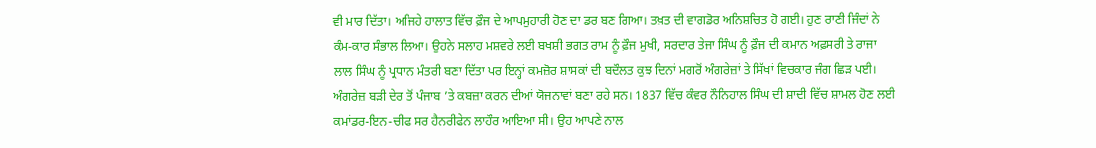ਵੀ ਮਾਰ ਦਿੱਤਾ। ਅਜਿਹੇ ਹਾਲਾਤ ਵਿੱਚ ਫ਼ੌਜ ਦੇ ਆਪਮੁਹਾਰੀ ਹੋਣ ਦਾ ਡਰ ਬਣ ਗਿਆ। ਤਖ਼ਤ ਦੀ ਵਾਗਡੋਰ ਅਨਿਸ਼ਚਿਤ ਹੋ ਗਈ। ਹੁਣ ਰਾਣੀ ਜਿੰਦਾਂ ਨੇ ਕੰਮ-ਕਾਰ ਸੰਭਾਲ ਲਿਆ। ਉਹਨੇ ਸਲਾਹ ਮਸ਼ਵਰੇ ਲਈ ਬਖਸ਼ੀ ਭਗਤ ਰਾਮ ਨੂੰ ਫ਼ੌਜ ਮੁਖੀ, ਸਰਦਾਰ ਤੇਜਾ ਸਿੰਘ ਨੂੰ ਫ਼ੌਜ ਦੀ ਕਮਾਨ ਅਫ਼ਸਰੀ ਤੇ ਰਾਜਾ ਲਾਲ ਸਿੰਘ ਨੂੰ ਪ੍ਰਧਾਨ ਮੰਤਰੀ ਬਣਾ ਦਿੱਤਾ ਪਰ ਇਨ੍ਹਾਂ ਕਮਜ਼ੋਰ ਸ਼ਾਸਕਾਂ ਦੀ ਬਦੌਲਤ ਕੁਝ ਦਿਨਾਂ ਮਗਰੋਂ ਅੰਗਰੇਜ਼ਾਂ ਤੇ ਸਿੱਖਾਂ ਵਿਚਕਾਰ ਜੰਗ ਛਿੜ ਪਈ। ਅੰਗਰੇਜ਼ ਬੜੀ ਦੇਰ ਤੋਂ ਪੰਜਾਬ ’ਤੇ ਕਬਜ਼ਾ ਕਰਨ ਦੀਆਂ ਯੋਜਨਾਵਾਂ ਬਣਾ ਰਹੇ ਸਨ। 1837 ਵਿੱਚ ਕੰਵਰ ਨੌਨਿਹਾਲ ਸਿੰਘ ਦੀ ਸ਼ਾਦੀ ਵਿੱਚ ਸ਼ਾਮਲ ਹੋਣ ਲਈ ਕਮਾਂਡਰ-ਇਨ-ਚੀਫ ਸਰ ਹੈਨਰੀਫੇਨ ਲਾਹੌਰ ਆਇਆ ਸੀ। ਉਹ ਆਪਣੇ ਨਾਲ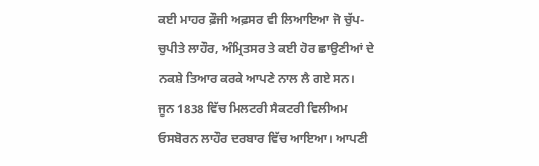ਕਈ ਮਾਹਰ ਫ਼ੌਜੀ ਅਫ਼ਸਰ ਵੀ ਲਿਆਇਆ ਜੋ ਚੁੱਪ-ਚੁਪੀਤੇ ਲਾਹੌਰ, ਅੰਮ੍ਰਿਤਸਰ ਤੇ ਕਈ ਹੋਰ ਛਾਉਣੀਆਂ ਦੇ ਨਕਸ਼ੇ ਤਿਆਰ ਕਰਕੇ ਆਪਣੇ ਨਾਲ ਲੈ ਗਏ ਸਨ। ਜੂਨ 1838 ਵਿੱਚ ਮਿਲਟਰੀ ਸੈਕਟਰੀ ਵਿਲੀਅਮ ਓਸਬੋਰਨ ਲਾਹੌਰ ਦਰਬਾਰ ਵਿੱਚ ਆਇਆ। ਆਪਣੀ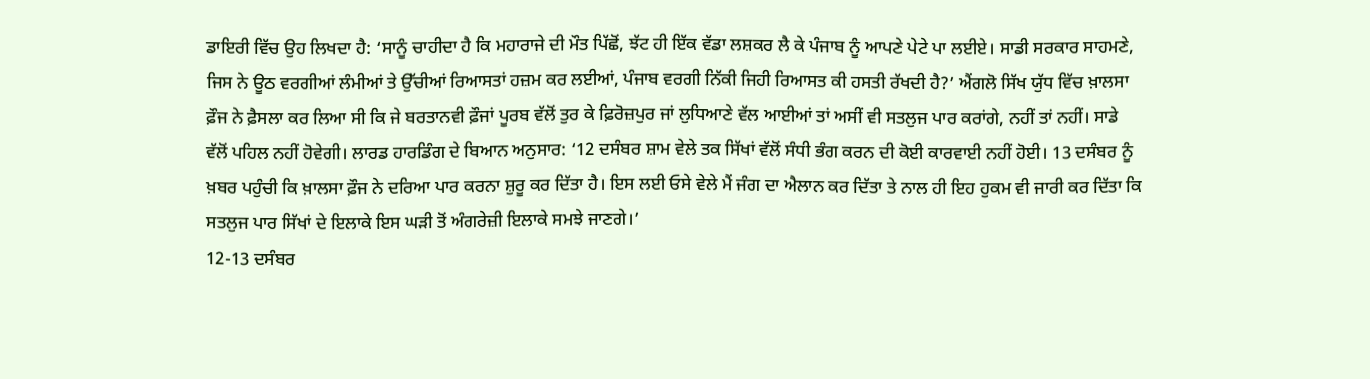ਡਾਇਰੀ ਵਿੱਚ ਉਹ ਲਿਖਦਾ ਹੈ: ‘ਸਾਨੂੰ ਚਾਹੀਦਾ ਹੈ ਕਿ ਮਹਾਰਾਜੇ ਦੀ ਮੌਤ ਪਿੱਛੋਂ, ਝੱਟ ਹੀ ਇੱਕ ਵੱਡਾ ਲਸ਼ਕਰ ਲੈ ਕੇ ਪੰਜਾਬ ਨੂੰ ਆਪਣੇ ਪੇਟੇ ਪਾ ਲਈਏ। ਸਾਡੀ ਸਰਕਾਰ ਸਾਹਮਣੇ, ਜਿਸ ਨੇ ਊਠ ਵਰਗੀਆਂ ਲੰਮੀਆਂ ਤੇ ਉੱਚੀਆਂ ਰਿਆਸਤਾਂ ਹਜ਼ਮ ਕਰ ਲਈਆਂ, ਪੰਜਾਬ ਵਰਗੀ ਨਿੱਕੀ ਜਿਹੀ ਰਿਆਸਤ ਕੀ ਹਸਤੀ ਰੱਖਦੀ ਹੈ?’ ਐਂਗਲੋ ਸਿੱਖ ਯੁੱਧ ਵਿੱਚ ਖ਼ਾਲਸਾ ਫ਼ੌਜ ਨੇ ਫ਼ੈਸਲਾ ਕਰ ਲਿਆ ਸੀ ਕਿ ਜੇ ਬਰਤਾਨਵੀ ਫ਼ੌਜਾਂ ਪੂਰਬ ਵੱਲੋਂ ਤੁਰ ਕੇ ਫ਼ਿਰੋਜ਼ਪੁਰ ਜਾਂ ਲੁਧਿਆਣੇ ਵੱਲ ਆਈਆਂ ਤਾਂ ਅਸੀਂ ਵੀ ਸਤਲੁਜ ਪਾਰ ਕਰਾਂਗੇ, ਨਹੀਂ ਤਾਂ ਨਹੀਂ। ਸਾਡੇ ਵੱਲੋਂ ਪਹਿਲ ਨਹੀਂ ਹੋਵੇਗੀ। ਲਾਰਡ ਹਾਰਡਿੰਗ ਦੇ ਬਿਆਨ ਅਨੁਸਾਰ: ‘12 ਦਸੰਬਰ ਸ਼ਾਮ ਵੇਲੇ ਤਕ ਸਿੱਖਾਂ ਵੱਲੋਂ ਸੰਧੀ ਭੰਗ ਕਰਨ ਦੀ ਕੋਈ ਕਾਰਵਾਈ ਨਹੀਂ ਹੋਈ। 13 ਦਸੰਬਰ ਨੂੰ ਖ਼ਬਰ ਪਹੁੰਚੀ ਕਿ ਖ਼ਾਲਸਾ ਫ਼ੌਜ ਨੇ ਦਰਿਆ ਪਾਰ ਕਰਨਾ ਸ਼ੁਰੂ ਕਰ ਦਿੱਤਾ ਹੈ। ਇਸ ਲਈ ਓਸੇ ਵੇਲੇ ਮੈਂ ਜੰਗ ਦਾ ਐਲਾਨ ਕਰ ਦਿੱਤਾ ਤੇ ਨਾਲ ਹੀ ਇਹ ਹੁਕਮ ਵੀ ਜਾਰੀ ਕਰ ਦਿੱਤਾ ਕਿ ਸਤਲੁਜ ਪਾਰ ਸਿੱਖਾਂ ਦੇ ਇਲਾਕੇ ਇਸ ਘੜੀ ਤੋਂ ਅੰਗਰੇਜ਼ੀ ਇਲਾਕੇ ਸਮਝੇ ਜਾਣਗੇ।’
12-13 ਦਸੰਬਰ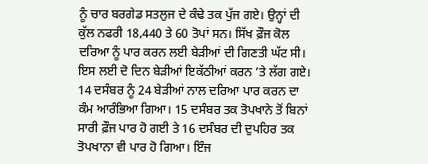ਨੂੰ ਚਾਰ ਬਰਗੇਡ ਸਤਲੁਜ ਦੇ ਕੰਢੇ ਤਕ ਪੁੱਜ ਗਏ। ਉਨ੍ਹਾਂ ਦੀ ਕੁੱਲ ਨਫਰੀ 18,440 ਤੇ 60 ਤੋਪਾਂ ਸਨ। ਸਿੱਖ ਫ਼ੌਜ ਕੋਲ ਦਰਿਆ ਨੂੰ ਪਾਰ ਕਰਨ ਲਈ ਬੇੜੀਆਂ ਦੀ ਗਿਣਤੀ ਘੱਟ ਸੀ। ਇਸ ਲਈ ਦੋ ਦਿਨ ਬੇੜੀਆਂ ਇਕੱਠੀਆਂ ਕਰਨ ’ਤੇ ਲੱਗ ਗਏ। 14 ਦਸੰਬਰ ਨੂੰ 24 ਬੇੜੀਆਂ ਨਾਲ ਦਰਿਆ ਪਾਰ ਕਰਨ ਦਾ ਕੰਮ ਆਰੰਭਿਆ ਗਿਆ। 15 ਦਸੰਬਰ ਤਕ ਤੋਪਖਾਨੇ ਤੋਂ ਬਿਨਾਂ ਸਾਰੀ ਫ਼ੌਜ ਪਾਰ ਹੋ ਗਈ ਤੇ 16 ਦਸੰਬਰ ਦੀ ਦੁਪਹਿਰ ਤਕ ਤੋਪਖਾਨਾ ਵੀ ਪਾਰ ਹੋ ਗਿਆ। ਇੰਜ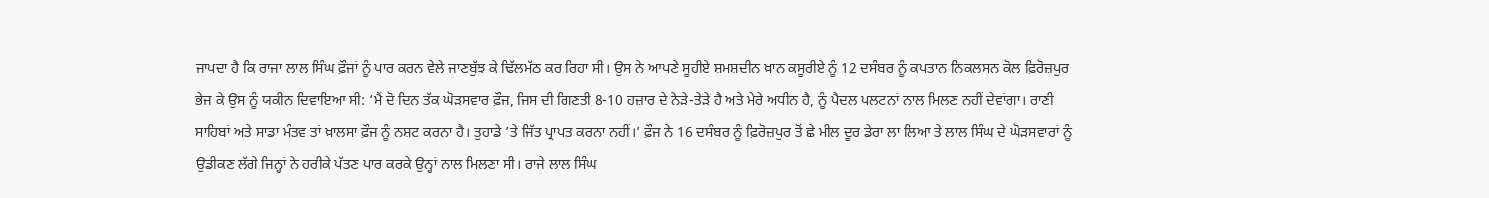ਜਾਪਦਾ ਹੈ ਕਿ ਰਾਜਾ ਲਾਲ ਸਿੰਘ ਫ਼ੌਜਾਂ ਨੂੰ ਪਾਰ ਕਰਨ ਵੇਲੇ ਜਾਣਬੁੱਝ ਕੇ ਢਿੱਲਮੱਠ ਕਰ ਰਿਹਾ ਸੀ। ਉਸ ਨੇ ਆਪਣੇ ਸੂਹੀਏ ਸ਼ਮਸ਼ਦੀਨ ਖ਼ਾਨ ਕਸੂਰੀਏ ਨੂੰ 12 ਦਸੰਬਰ ਨੂੰ ਕਪਤਾਨ ਨਿਕਲਸਨ ਕੋਲ ਫ਼ਿਰੋਜ਼ਪੁਰ ਭੇਜ ਕੇ ਉਸ ਨੂੰ ਯਕੀਨ ਦਿਵਾਇਆ ਸੀ: ‘ਮੈਂ ਦੋ ਦਿਨ ਤੱਕ ਘੋੜਸਵਾਰ ਫ਼ੌਜ, ਜਿਸ ਦੀ ਗਿਣਤੀ 8-10 ਹਜ਼ਾਰ ਦੇ ਨੇੜੇ-ਤੇੜੇ ਹੈ ਅਤੇ ਮੇਰੇ ਅਧੀਨ ਹੈ, ਨੂੰ ਪੈਦਲ ਪਲਟਨਾਂ ਨਾਲ ਮਿਲਣ ਨਹੀਂ ਦੇਵਾਂਗਾ। ਰਾਣੀ ਸਾਹਿਬਾਂ ਅਤੇ ਸਾਡਾ ਮੰਤਵ ਤਾਂ ਖ਼ਾਲਸਾ ਫ਼ੌਜ ਨੂੰ ਨਸ਼ਟ ਕਰਨਾ ਹੈ। ਤੁਹਾਡੇ ’ਤੇ ਜਿੱਤ ਪ੍ਰਾਪਤ ਕਰਨਾ ਨਹੀਂ।’ ਫ਼ੌਜ ਨੇ 16 ਦਸੰਬਰ ਨੂੰ ਫ਼ਿਰੋਜ਼ਪੁਰ ਤੋਂ ਛੇ ਮੀਲ ਦੂਰ ਡੇਰਾ ਲਾ ਲਿਆ ਤੇ ਲਾਲ ਸਿੰਘ ਦੇ ਘੋੜਸਵਾਰਾਂ ਨੂੰ ਉਡੀਕਣ ਲੱਗੇ ਜਿਨ੍ਹਾਂ ਨੇ ਹਰੀਕੇ ਪੱਤਣ ਪਾਰ ਕਰਕੇ ਉਨ੍ਹਾਂ ਨਾਲ ਮਿਲਣਾ ਸੀ। ਰਾਜੇ ਲਾਲ ਸਿੰਘ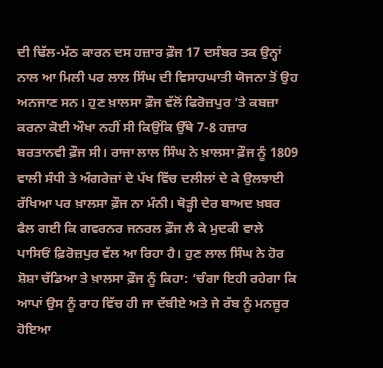ਦੀ ਢਿੱਲ-ਮੱਠ ਕਾਰਨ ਦਸ ਹਜ਼ਾਰ ਫ਼ੌਜ 17 ਦਸੰਬਰ ਤਕ ਉਨ੍ਹਾਂ ਨਾਲ ਆ ਮਿਲੀ ਪਰ ਲਾਲ ਸਿੰਘ ਦੀ ਵਿਸਾਹਘਾਤੀ ਯੋਜਨਾ ਤੋਂ ਉਹ ਅਨਜਾਣ ਸਨ। ਹੁਣ ਖ਼ਾਲਸਾ ਫ਼ੌਜ ਵੱਲੋਂ ਫਿਰੋਜ਼ਪੁਰ ’ਤੇ ਕਬਜ਼ਾ ਕਰਨਾ ਕੋਈ ਔਖਾ ਨਹੀਂ ਸੀ ਕਿਉਂਕਿ ਉੱਥੇ 7-8 ਹਜ਼ਾਰ ਬਰਤਾਨਵੀ ਫ਼ੌਜ ਸੀ। ਰਾਜਾ ਲਾਲ ਸਿੰਘ ਨੇ ਖ਼ਾਲਸਾ ਫ਼ੌਜ ਨੂੰ 1809 ਵਾਲੀ ਸੰਧੀ ਤੇ ਅੰਗਰੇਜ਼ਾਂ ਦੇ ਪੱਖ ਵਿੱਚ ਦਲੀਲਾਂ ਦੇ ਕੇ ਉਲਝਾਈ ਰੱਖਿਆ ਪਰ ਖ਼ਾਲਸਾ ਫ਼ੌਜ ਨਾ ਮੰਨੀ। ਥੋੜ੍ਹੀ ਦੇਰ ਬਾਅਦ ਖ਼ਬਰ ਫੈਲ ਗਈ ਕਿ ਗਵਰਨਰ ਜਨਰਲ ਫ਼ੌਜ ਲੈ ਕੇ ਮੁਦਕੀ ਵਾਲੇ ਪਾਸਿਓਂ ਫ਼ਿਰੋਜ਼ਪੁਰ ਵੱਲ ਆ ਰਿਹਾ ਹੈ। ਹੁਣ ਲਾਲ ਸਿੰਘ ਨੇ ਹੋਰ ਸ਼ੋਸ਼ਾ ਚੱਡਿਆ ਤੇ ਖ਼ਾਲਸਾ ਫ਼ੌਜ ਨੂੰ ਕਿਹਾ: ‘ਚੰਗਾ ਇਹੀ ਰਹੇਗਾ ਕਿ ਆਪਾਂ ਉਸ ਨੂੰ ਰਾਹ ਵਿੱਚ ਹੀ ਜਾ ਦੱਬੀਏ ਅਤੇ ਜੇ ਰੱਬ ਨੂੰ ਮਨਜ਼ੂਰ ਹੋਇਆ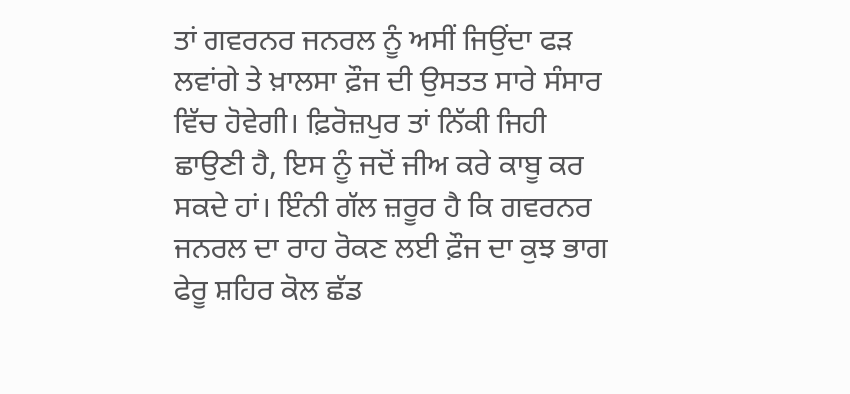ਤਾਂ ਗਵਰਨਰ ਜਨਰਲ ਨੂੰ ਅਸੀਂ ਜਿਉਂਦਾ ਫੜ ਲਵਾਂਗੇ ਤੇ ਖ਼ਾਲਸਾ ਫ਼ੌਜ ਦੀ ਉਸਤਤ ਸਾਰੇ ਸੰਸਾਰ ਵਿੱਚ ਹੋਵੇਗੀ। ਫ਼ਿਰੋਜ਼ਪੁਰ ਤਾਂ ਨਿੱਕੀ ਜਿਹੀ ਛਾਉਣੀ ਹੈ, ਇਸ ਨੂੰ ਜਦੋਂ ਜੀਅ ਕਰੇ ਕਾਬੂ ਕਰ ਸਕਦੇ ਹਾਂ। ਇੰਨੀ ਗੱਲ ਜ਼ਰੂਰ ਹੈ ਕਿ ਗਵਰਨਰ ਜਨਰਲ ਦਾ ਰਾਹ ਰੋਕਣ ਲਈ ਫ਼ੌਜ ਦਾ ਕੁਝ ਭਾਗ ਫੇਰੂ ਸ਼ਹਿਰ ਕੋਲ ਛੱਡ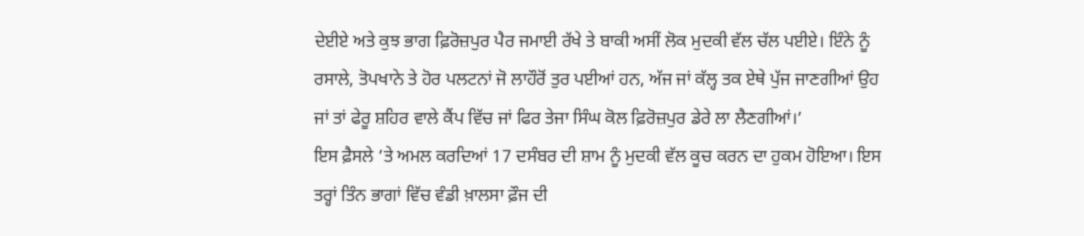ਦੇਈਏ ਅਤੇ ਕੁਝ ਭਾਗ ਫ਼ਿਰੋਜ਼ਪੁਰ ਪੈਰ ਜਮਾਈ ਰੱਖੇ ਤੇ ਬਾਕੀ ਅਸੀਂ ਲੋਕ ਮੁਦਕੀ ਵੱਲ ਚੱਲ ਪਈਏ। ਇੰਨੇ ਨੂੰ ਰਸਾਲੇ, ਤੋਪਖਾਨੇ ਤੇ ਹੋਰ ਪਲਟਨਾਂ ਜੋ ਲਾਹੌਰੋਂ ਤੁਰ ਪਈਆਂ ਹਨ, ਅੱਜ ਜਾਂ ਕੱਲ੍ਹ ਤਕ ਏਥੇ ਪੁੱਜ ਜਾਣਗੀਆਂ ਉਹ ਜਾਂ ਤਾਂ ਫੇਰੂ ਸ਼ਹਿਰ ਵਾਲੇ ਕੈਂਪ ਵਿੱਚ ਜਾਂ ਫਿਰ ਤੇਜਾ ਸਿੰਘ ਕੋਲ ਫ਼ਿਰੋਜ਼ਪੁਰ ਡੇਰੇ ਲਾ ਲੈਣਗੀਆਂ।’
ਇਸ ਫ਼ੈਸਲੇ ’ਤੇ ਅਮਲ ਕਰਦਿਆਂ 17 ਦਸੰਬਰ ਦੀ ਸ਼ਾਮ ਨੂੰ ਮੁਦਕੀ ਵੱਲ ਕੂਚ ਕਰਨ ਦਾ ਹੁਕਮ ਹੋਇਆ। ਇਸ ਤਰ੍ਹਾਂ ਤਿੰਨ ਭਾਗਾਂ ਵਿੱਚ ਵੰਡੀ ਖ਼ਾਲਸਾ ਫ਼ੌਜ ਦੀ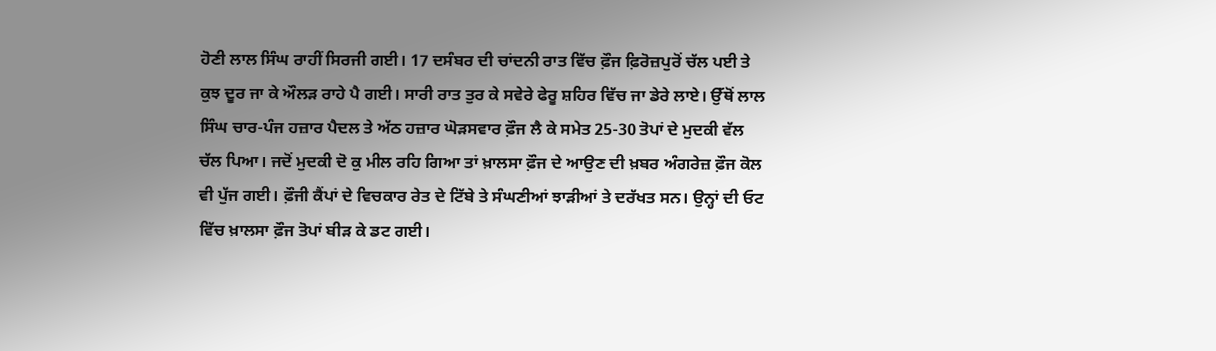ਹੋਣੀ ਲਾਲ ਸਿੰਘ ਰਾਹੀਂ ਸਿਰਜੀ ਗਈ। 17 ਦਸੰਬਰ ਦੀ ਚਾਂਦਨੀ ਰਾਤ ਵਿੱਚ ਫ਼ੌਜ ਫ਼ਿਰੋਜ਼ਪੁਰੋਂ ਚੱਲ ਪਈ ਤੇ ਕੁਝ ਦੂਰ ਜਾ ਕੇ ਔਲੜ ਰਾਹੇ ਪੈ ਗਈ। ਸਾਰੀ ਰਾਤ ਤੁਰ ਕੇ ਸਵੇਰੇ ਫੇਰੂ ਸ਼ਹਿਰ ਵਿੱਚ ਜਾ ਡੇਰੇ ਲਾਏ। ਉੱਥੋਂ ਲਾਲ ਸਿੰਘ ਚਾਰ-ਪੰਜ ਹਜ਼ਾਰ ਪੈਦਲ ਤੇ ਅੱਠ ਹਜ਼ਾਰ ਘੋੜਸਵਾਰ ਫ਼ੌਜ ਲੈ ਕੇ ਸਮੇਤ 25-30 ਤੋਪਾਂ ਦੇ ਮੁਦਕੀ ਵੱਲ ਚੱਲ ਪਿਆ। ਜਦੋਂ ਮੁਦਕੀ ਦੋ ਕੁ ਮੀਲ ਰਹਿ ਗਿਆ ਤਾਂ ਖ਼ਾਲਸਾ ਫ਼ੌਜ ਦੇ ਆਉਣ ਦੀ ਖ਼ਬਰ ਅੰਗਰੇਜ਼ ਫ਼ੌਜ ਕੋਲ ਵੀ ਪੁੱਜ ਗਈ। ਫ਼ੌਜੀ ਕੈਂਪਾਂ ਦੇ ਵਿਚਕਾਰ ਰੇਤ ਦੇ ਟਿੱਬੇ ਤੇ ਸੰਘਣੀਆਂ ਝਾੜੀਆਂ ਤੇ ਦਰੱਖਤ ਸਨ। ਉਨ੍ਹਾਂ ਦੀ ਓਟ ਵਿੱਚ ਖ਼ਾਲਸਾ ਫ਼ੌਜ ਤੋਪਾਂ ਬੀੜ ਕੇ ਡਟ ਗਈ।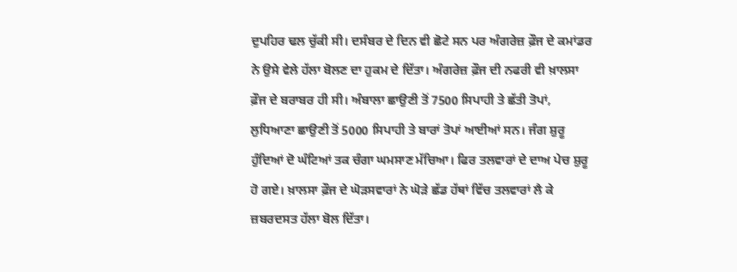ਦੁਪਹਿਰ ਢਲ ਚੁੱਕੀ ਸੀ। ਦਸੰਬਰ ਦੇ ਦਿਨ ਵੀ ਛੋਟੇ ਸਨ ਪਰ ਅੰਗਰੇਜ਼ ਫ਼ੌਜ ਦੇ ਕਮਾਂਡਰ ਨੇ ਉਸੇ ਵੇਲੇ ਹੱਲਾ ਬੋਲਣ ਦਾ ਹੁਕਮ ਦੇ ਦਿੱਤਾ। ਅੰਗਰੇਜ਼ ਫ਼ੌਜ ਦੀ ਨਫਰੀ ਵੀ ਖ਼ਾਲਸਾ ਫ਼ੌਜ ਦੇ ਬਰਾਬਰ ਹੀ ਸੀ। ਅੰਬਾਲਾ ਛਾਉਣੀ ਤੋਂ 7500 ਸਿਪਾਹੀ ਤੇ ਛੱਤੀ ਤੋਪਾਂ, ਲੁਧਿਆਣਾ ਛਾਉਣੀ ਤੋਂ 5000 ਸਿਪਾਹੀ ਤੇ ਬਾਰਾਂ ਤੋਪਾਂ ਆਈਆਂ ਸਨ। ਜੰਗ ਸ਼ੁਰੂ ਹੁੰਦਿਆਂ ਦੋ ਘੰਟਿਆਂ ਤਕ ਚੰਗਾ ਘਮਸਾਣ ਮੱਚਿਆ। ਫਿਰ ਤਲਵਾਰਾਂ ਦੇ ਦਾਅ ਪੇਚ ਸ਼ੁਰੂ ਹੋ ਗਏ। ਖ਼ਾਲਸਾ ਫ਼ੌਜ ਦੇ ਘੋੜਸਵਾਰਾਂ ਨੇ ਘੋੜੇ ਛੱਡ ਹੱਥਾਂ ਵਿੱਚ ਤਲਵਾਰਾਂ ਲੈ ਕੇ ਜ਼ਬਰਦਸਤ ਹੱਲਾ ਬੋਲ ਦਿੱਤਾ।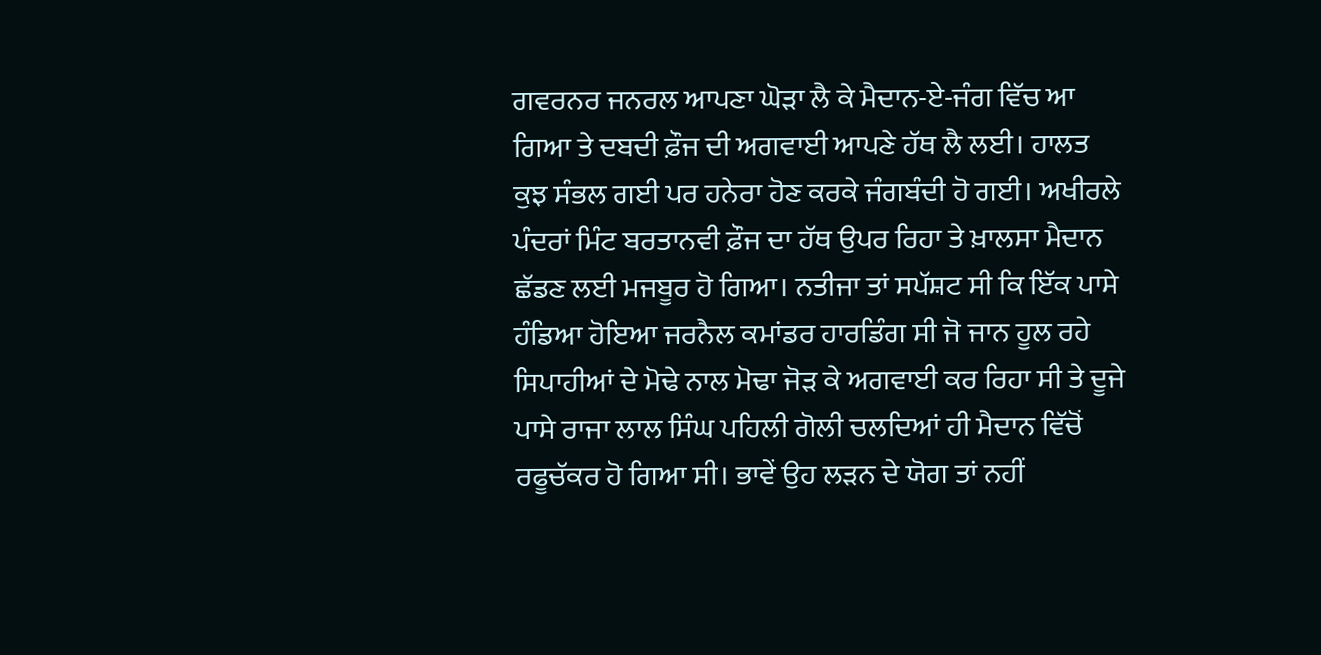ਗਵਰਨਰ ਜਨਰਲ ਆਪਣਾ ਘੋੜਾ ਲੈ ਕੇ ਮੈਦਾਨ-ਏ-ਜੰਗ ਵਿੱਚ ਆ ਗਿਆ ਤੇ ਦਬਦੀ ਫ਼ੌਜ ਦੀ ਅਗਵਾਈ ਆਪਣੇ ਹੱਥ ਲੈ ਲਈ। ਹਾਲਤ ਕੁਝ ਸੰਭਲ ਗਈ ਪਰ ਹਨੇਰਾ ਹੋਣ ਕਰਕੇ ਜੰਗਬੰਦੀ ਹੋ ਗਈ। ਅਖੀਰਲੇ ਪੰਦਰਾਂ ਮਿੰਟ ਬਰਤਾਨਵੀ ਫ਼ੌਜ ਦਾ ਹੱਥ ਉਪਰ ਰਿਹਾ ਤੇ ਖ਼ਾਲਸਾ ਮੈਦਾਨ ਛੱਡਣ ਲਈ ਮਜਬੂਰ ਹੋ ਗਿਆ। ਨਤੀਜਾ ਤਾਂ ਸਪੱਸ਼ਟ ਸੀ ਕਿ ਇੱਕ ਪਾਸੇ ਹੰਡਿਆ ਹੋਇਆ ਜਰਨੈਲ ਕਮਾਂਡਰ ਹਾਰਡਿੰਗ ਸੀ ਜੋ ਜਾਨ ਹੂਲ ਰਹੇ ਸਿਪਾਹੀਆਂ ਦੇ ਮੋਢੇ ਨਾਲ ਮੋਢਾ ਜੋੜ ਕੇ ਅਗਵਾਈ ਕਰ ਰਿਹਾ ਸੀ ਤੇ ਦੂਜੇ ਪਾਸੇ ਰਾਜਾ ਲਾਲ ਸਿੰਘ ਪਹਿਲੀ ਗੋਲੀ ਚਲਦਿਆਂ ਹੀ ਮੈਦਾਨ ਵਿੱਚੋਂ ਰਫੂਚੱਕਰ ਹੋ ਗਿਆ ਸੀ। ਭਾਵੇਂ ਉਹ ਲੜਨ ਦੇ ਯੋਗ ਤਾਂ ਨਹੀਂ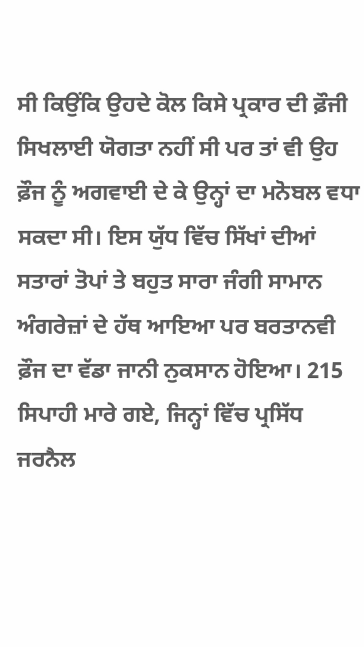ਸੀ ਕਿਉਂਕਿ ਉਹਦੇ ਕੋਲ ਕਿਸੇ ਪ੍ਰਕਾਰ ਦੀ ਫ਼ੌਜੀ ਸਿਖਲਾਈ ਯੋਗਤਾ ਨਹੀਂ ਸੀ ਪਰ ਤਾਂ ਵੀ ਉਹ ਫ਼ੌਜ ਨੂੰ ਅਗਵਾਈ ਦੇ ਕੇ ਉਨ੍ਹਾਂ ਦਾ ਮਨੋਬਲ ਵਧਾ ਸਕਦਾ ਸੀ। ਇਸ ਯੁੱਧ ਵਿੱਚ ਸਿੱਖਾਂ ਦੀਆਂ ਸਤਾਰਾਂ ਤੋਪਾਂ ਤੇ ਬਹੁਤ ਸਾਰਾ ਜੰਗੀ ਸਾਮਾਨ ਅੰਗਰੇਜ਼ਾਂ ਦੇ ਹੱਥ ਆਇਆ ਪਰ ਬਰਤਾਨਵੀ ਫ਼ੌਜ ਦਾ ਵੱਡਾ ਜਾਨੀ ਨੁਕਸਾਨ ਹੋਇਆ। 215 ਸਿਪਾਹੀ ਮਾਰੇ ਗਏ, ਜਿਨ੍ਹਾਂ ਵਿੱਚ ਪ੍ਰਸਿੱਧ ਜਰਨੈਲ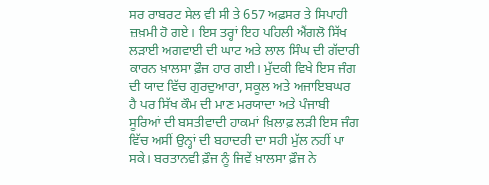ਸਰ ਰਾਬਰਟ ਸੇਲ ਵੀ ਸੀ ਤੇ 657 ਅਫ਼ਸਰ ਤੇ ਸਿਪਾਹੀ ਜ਼ਖ਼ਮੀ ਹੋ ਗਏ। ਇਸ ਤਰ੍ਹਾਂ ਇਹ ਪਹਿਲੀ ਐਂਗਲੋ ਸਿੱਖ ਲੜਾਈ ਅਗਵਾਈ ਦੀ ਘਾਟ ਅਤੇ ਲਾਲ ਸਿੰਘ ਦੀ ਗੱਦਾਰੀ ਕਾਰਨ ਖ਼ਾਲਸਾ ਫ਼ੌਜ ਹਾਰ ਗਈ। ਮੁੱਦਕੀ ਵਿਖੇ ਇਸ ਜੰਗ ਦੀ ਯਾਦ ਵਿੱਚ ਗੁਰਦੁਆਰਾ, ਸਕੂਲ ਅਤੇ ਅਜਾਇਬਘਰ ਹੈ ਪਰ ਸਿੱਖ ਕੌਮ ਦੀ ਮਾਣ ਮਰਯਾਦਾ ਅਤੇ ਪੰਜਾਬੀ ਸੂਰਿਆਂ ਦੀ ਬਸਤੀਵਾਦੀ ਹਾਕਮਾਂ ਖ਼ਿਲਾਫ਼ ਲੜੀ ਇਸ ਜੰਗ ਵਿੱਚ ਅਸੀਂ ਉਨ੍ਹਾਂ ਦੀ ਬਹਾਦਰੀ ਦਾ ਸਹੀ ਮੁੱਲ ਨਹੀਂ ਪਾ ਸਕੇ। ਬਰਤਾਨਵੀ ਫ਼ੌਜ ਨੂੰ ਜਿਵੇਂ ਖ਼ਾਲਸਾ ਫ਼ੌਜ ਨੇ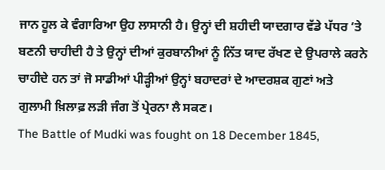ਜਾਨ ਹੂਲ ਕੇ ਵੰਗਾਰਿਆ ਉਹ ਲਾਸਾਨੀ ਹੈ। ਉਨ੍ਹਾਂ ਦੀ ਸ਼ਹੀਦੀ ਯਾਦਗਾਰ ਵੱਡੇ ਪੱਧਰ ’ਤੇ ਬਣਨੀ ਚਾਹੀਦੀ ਹੈ ਤੇ ਉਨ੍ਹਾਂ ਦੀਆਂ ਕੁਰਬਾਨੀਆਂ ਨੂੰ ਨਿੱਤ ਯਾਦ ਰੱਖਣ ਦੇ ਉਪਰਾਲੇ ਕਰਨੇ ਚਾਹੀਦੇ ਹਨ ਤਾਂ ਜੋ ਸਾਡੀਆਂ ਪੀੜ੍ਹੀਆਂ ਉਨ੍ਹਾਂ ਬਹਾਦਰਾਂ ਦੇ ਆਦਰਸ਼ਕ ਗੁਣਾਂ ਅਤੇ ਗੁਲਾਮੀ ਖ਼ਿਲਾਫ਼ ਲੜੀ ਜੰਗ ਤੋਂ ਪ੍ਰੇਰਨਾ ਲੈ ਸਕਣ।
The Battle of Mudki was fought on 18 December 1845,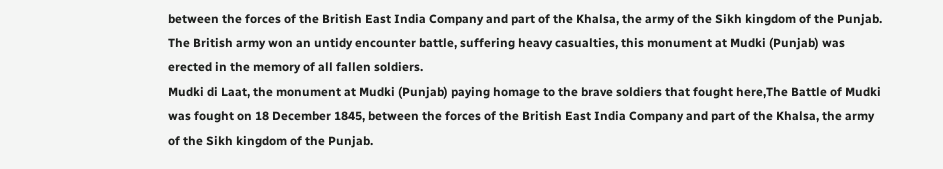between the forces of the British East India Company and part of the Khalsa, the army of the Sikh kingdom of the Punjab. The British army won an untidy encounter battle, suffering heavy casualties, this monument at Mudki (Punjab) was erected in the memory of all fallen soldiers.
Mudki di Laat, the monument at Mudki (Punjab) paying homage to the brave soldiers that fought here,The Battle of Mudki was fought on 18 December 1845, between the forces of the British East India Company and part of the Khalsa, the army of the Sikh kingdom of the Punjab.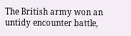The British army won an untidy encounter battle,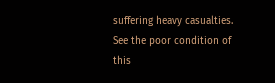suffering heavy casualties. See the poor condition of this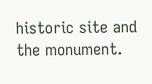historic site and the monument.